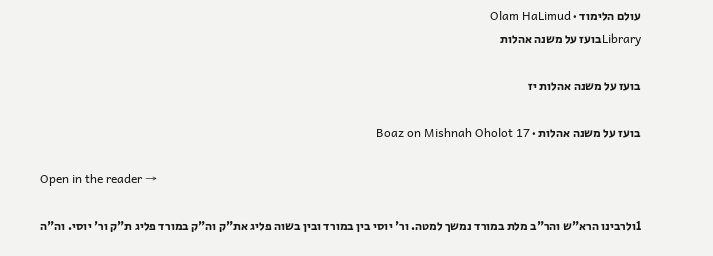עולם הלימוד · Olam HaLimud
Libraryבועז על משנה אהלות

בועז על משנה אהלות יז

בועז על משנה אהלות · Boaz on Mishnah Oholot 17

Open in the reader →

1ולרבינו הרא"ש והר"ב מלת במורד נמשך למטה. ור' יוסי בין במורד ובין בשוה פליג את"ק וה"ק במורד פליג ת"ק ור' יוסי. וה"ה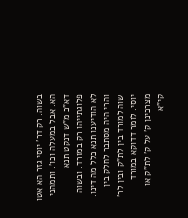בשוה. רק דר' יוסי גזר הא אטו הא. אבל במעלה וכו'. ותמהני דא"כ מ"ש דנקט תנא פלוגתייהו רק במורד. ובשוה לא הודיענו תנא כלל מה דינו. והרי היה מסתבר לחלק בין שוה למורד בין לת"ק ובין לר' יוסי. לומר דדוקא במורד מצרכינן ק' על ק' לת"ק או קי"א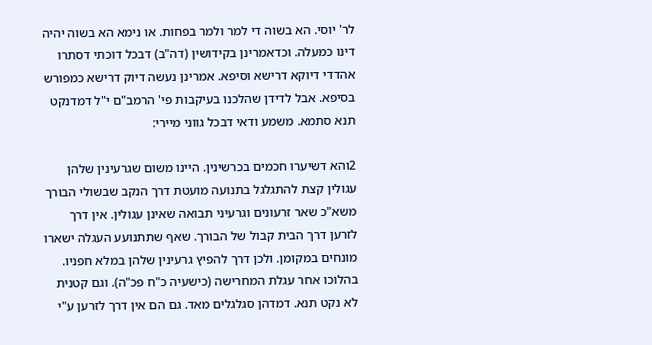לר' יוסי. הא בשוה די למר ולמר בפחות. או נימא הא בשוה יהיה דינו כמעלה. וכדאמרינן בקידושין (דה"ב) דבכל דוכתי דסתרו אהדדי דיוקא דרישא וסיפא. אמרינן נעשה דיוק דרישא כמפורש בסיפא. אבל לדידן שהלכנו בעיקבות פי' הרמב"ם י"ל דמדנקט תנא סתמא. משמע ודאי דבכל גווני מיירי:

2והא דשיערו חכמים בכרשינין. היינו משום שגרעינין שלהן עגולין קצת להתגלגל בתנועה מועטת דרך הנקב שבשולי הבורך משא"כ שאר זרעונים וגרעיני תבואה שאינן עגולין. אין דרך לזרען דרך הבית קבול של הבורך. שאף שתתנועע העגלה ישארו מונחים במקומן. ולכן דרך להפיץ גרעינין שלהן במלא חפניו. בהלוכו אחר עגלת המחרישה (כישעיה כ"ח פכ"ה). וגם קטנית לא נקט תנא. דמדהן סגלגלים מאד. גם הם אין דרך לזרען ע"י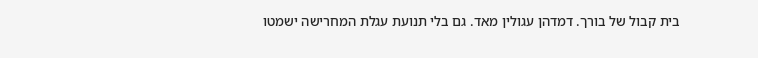בית קבול של בורך. דמדהן עגולין מאד. גם בלי תנועת עגלת המחרישה ישמטו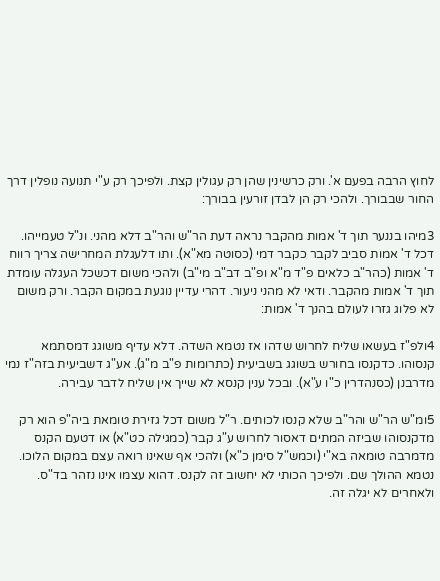לחוץ הרבה בפעם א'. ורק כרשינין שהן רק עגולין קצת. ולפיכך רק ע"י תנועה נופלין דרך החור שבבורך. ולהכי רק הן לבדן זורעין בבורך:

3מיהו בננער תוך ד' אמות מהקבר נראה דעת הר"ש והר"ב דלא מהני. ונ"ל טעמייהו. דכל ד' אמות סביב לקבר כקבר דמי (כסוטה מא"א). ותו דלעגלת המחרישה צריך רווח ד' אמות (כהר"ב כלאים פ"ד מ"א ופ"ב דב"ב מי"ב) ולהכי משום דכשכל העגלה עומדת תוך ד' אמות מהקבר. ודאי לא מהני ניעור. דהרי עדיין נוגעת במקום הקבר. ורק משום לא פלוג גזרו לעולם בהנך ד' אמות:

4ולפ"ז בעשאו שליח לחרוש שדהו אז נטמא השדה. דלא עדיף משוגג דמסתמא קנסוהו. כדקנסו בחורש בשוגג בשביעית (כתרומות פ"ב מ"ג). אע"ג דשביעית בזה"ז נמי מדרבנן (כסנהדרין כ"ו ע"א). ובכל ענין קנסא לא שייך אין שליח לדבר עבירה.

5ומ"ש הר"ש והר"ב שלא קנסו לכותים. ר"ל משום דכל גזירת טומאת ביה"פ הוא רק מדקנסוהו שביזה המתים דאסור לחרוש ע"ג קבר (כמגילה כט"א) או דטעם הקנס מדמרבה טומאה בא"י (וכמש"ל סימן כ"א) ולהכי אף שאינו רואה עצם במקום הלוכו. נטמא ההולך שם. ולפיכך הכותי לא יחשוב זה לקנס. דהוא עצמו אינו נזהר בד"ס. ולאחרים לא יגלה זה.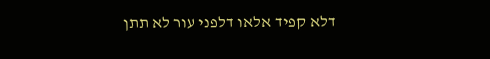דלא קפיד אלאו דלפני עור לא תתן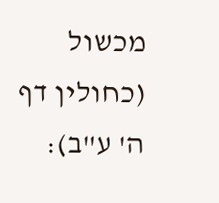מכשול (כחולין דף ה' ע"ב):